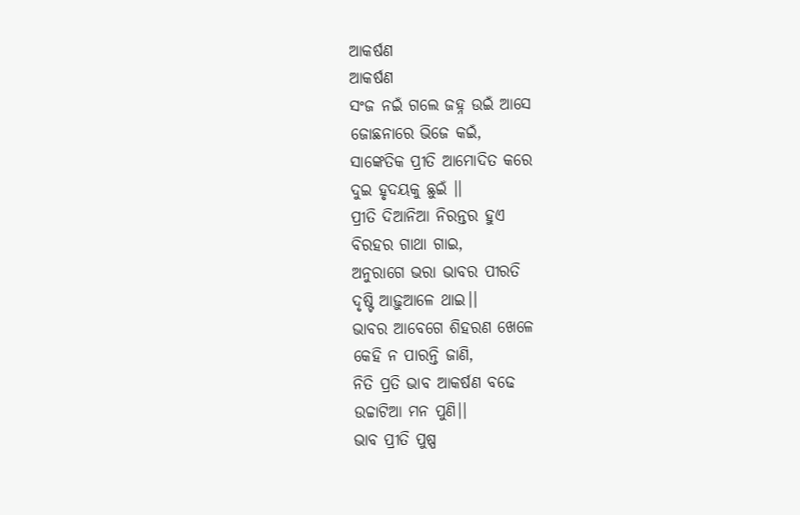ଆକର୍ଷଣ
ଆକର୍ଷଣ
ସଂଜ ନଇଁ ଗଲେ ଜହ୍ନ ଉଇଁ ଆସେ
ଜୋଛନାରେ ଭିଜେ କଇଁ,
ସାଙ୍କେତିକ ପ୍ରୀତି ଆମୋଦିତ କରେ
ଦୁଇ ହୃଦୟକୁ ଛୁଇଁ ।।
ପ୍ରୀତି ଦିଆନିଆ ନିରନ୍ତର ହୁଏ
ବିରହର ଗାଥା ଗାଇ,
ଅନୁରାଗେ ଭରା ଭାବର ପୀରତି
ଦୃଷ୍ଟି ଆଢ଼ୁଆଳେ ଥାଇ।।
ଭାବର ଆବେଗେ ଶିହରଣ ଖେଳେ
କେହି ନ ପାରନ୍ତି ଜାଣି,
ନିତି ପ୍ରତି ଭାବ ଆକର୍ଷଣ ବଢେ
ଉଚ୍ଚାଟିଆ ମନ ପୁଣି।।
ଭାବ ପ୍ରୀତି ପୁଷ୍ପ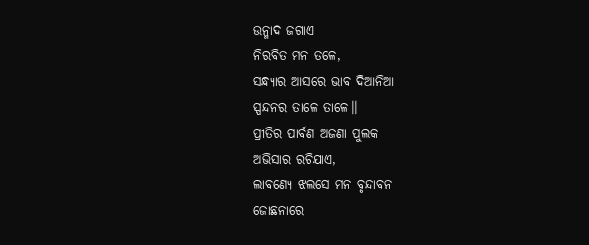ଉନ୍ମାଦ ଜଗାଏ
ନିରବିତ ମନ ତଳେ,
ସନ୍ଧ୍ୟାର ଆସରେ ଭାବ ଦିଆନିଆ
ସ୍ପନ୍ଦନର ତାଳେ ତାଳେ।।
ପ୍ରୀତିର ପାର୍ବଣ ଅଜଣା ପୁଲକ
ଅଭିସାର ରଚିଯାଏ,
ଲାବଣ୍ୟେ ଝଲସେ ମନ ବୃନ୍ଦାବନ
ଜୋଛନାରେ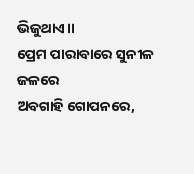ଭିଜୁଥାଏ।।
ପ୍ରେମ ପାରାବାରେ ସୁନୀଳ ଜଳରେ
ଅବଗାହି ଗୋପନରେ,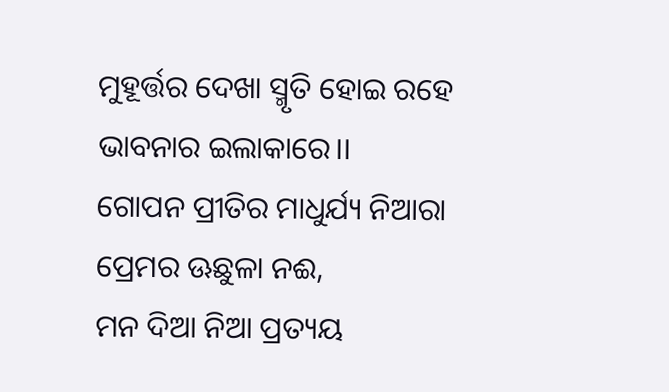ମୁହୂର୍ତ୍ତର ଦେଖା ସ୍ମୃତି ହୋଇ ରହେ
ଭାବନାର ଇଲାକାରେ।।
ଗୋପନ ପ୍ରୀତିର ମାଧୁର୍ଯ୍ୟ ନିଆରା
ପ୍ରେମର ଊଛୁଳା ନଈ,
ମନ ଦିଆ ନିଆ ପ୍ରତ୍ୟୟ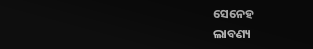ସେନେହ
ଲାବଣ୍ୟ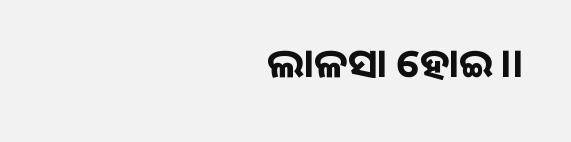ଲାଳସା ହୋଇ।।